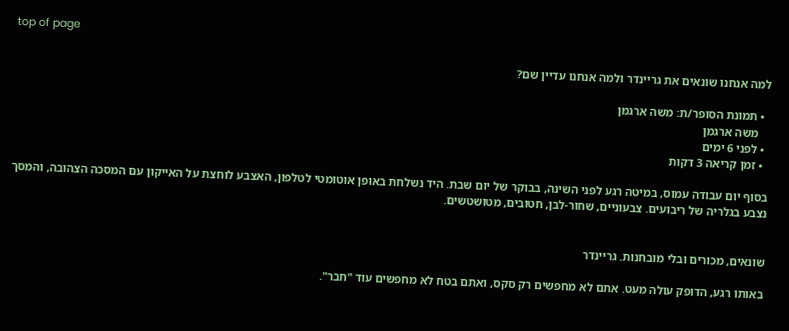top of page

למה אנחנו שונאים את גריינדר ולמה אנחנו עדיין שם?

  • תמונת הסופר/ת: משה ארגמן
    משה ארגמן
  • לפני 6 ימים
  • זמן קריאה 3 דקות

בסוף יום עבודה עמוס, במיטה רגע לפני השינה, בבוקר של יום שבת. היד נשלחת באופן אוטומטי לטלפון, האצבע לוחצת על האייקון עם המסכה הצהובה, והמסך נצבע בגלריה של ריבועים. צבעוניים, שחור-לבן, חטובים, מטושטשים.


שונאים, מכורים ובלי מובחנות. גריינדר

באותו רגע, הדופק עולה מעט. אתם לא מחפשים רק סקס, ואתם בטח לא מחפשים עוד "חבר".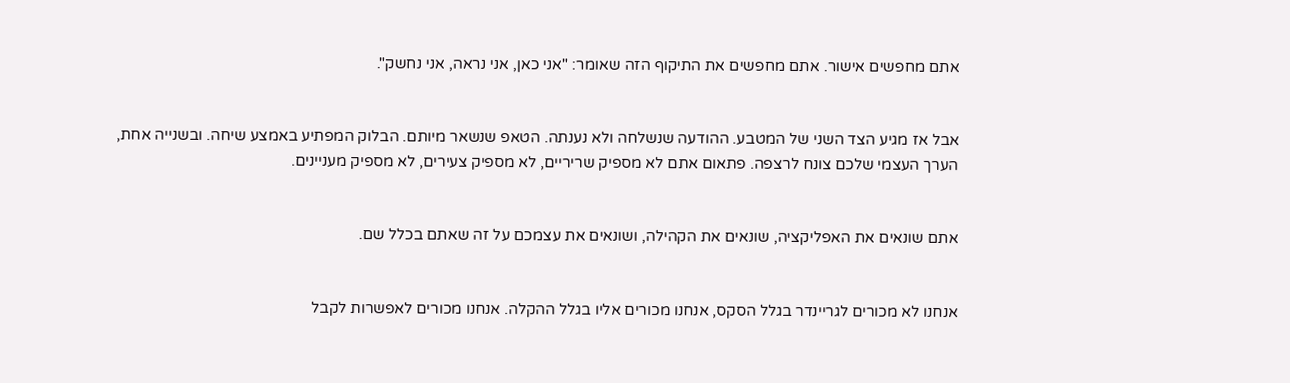אתם מחפשים אישור. אתם מחפשים את התיקוף הזה שאומר: "אני כאן, אני נראה, אני נחשק".


אבל אז מגיע הצד השני של המטבע. ההודעה שנשלחה ולא נענתה. הטאפ שנשאר מיותם. הבלוק המפתיע באמצע שיחה. ובשנייה אחת, הערך העצמי שלכם צונח לרצפה. פתאום אתם לא מספיק שריריים, לא מספיק צעירים, לא מספיק מעניינים.


אתם שונאים את האפליקציה, שונאים את הקהילה, ושונאים את עצמכם על זה שאתם בכלל שם.


אנחנו לא מכורים לגריינדר בגלל הסקס, אנחנו מכורים אליו בגלל ההקלה. אנחנו מכורים לאפשרות לקבל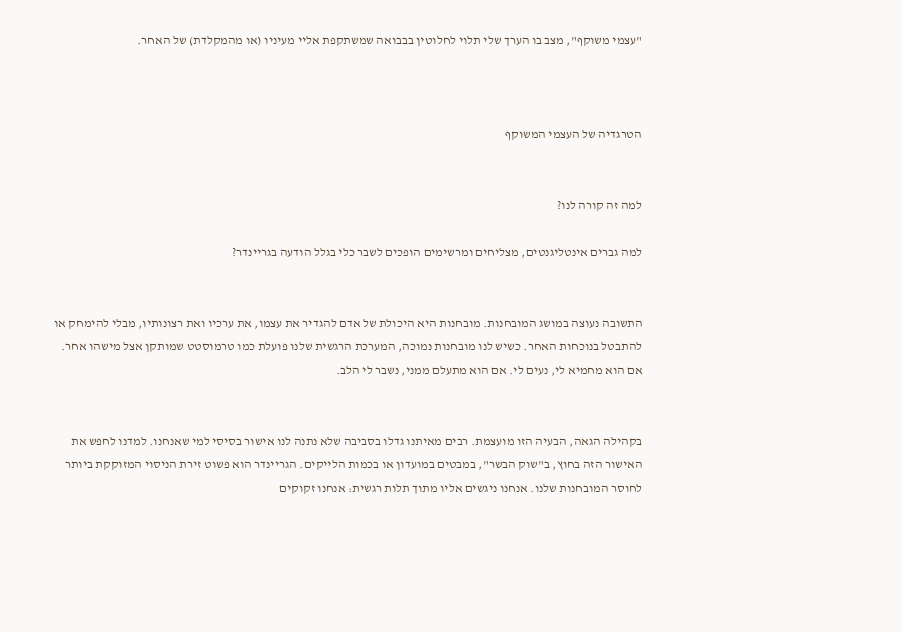"עצמי משוקף", מצב בו הערך שלי תלוי לחלוטין בבבואה שמשתקפת אליי מעיניו (או מהמקלדת) של האחר.



הטרגדיה של העצמי המשוקף


למה זה קורה לנו?

למה גברים אינטליגנטים, מצליחים ומרשימים הופכים לשבר כלי בגלל הודעה בגריינדר?


התשובה נעוצה במושג המובחנות. מובחנות היא היכולת של אדם להגדיר את עצמו, את ערכיו ואת רצונותיו, מבלי להימחק או להתבטל בנוכחות האחר. כשיש לנו מובחנות נמוכה, המערכת הרגשית שלנו פועלת כמו טרמוסטט שמותקן אצל מישהו אחר. אם הוא מחמיא לי, נעים לי. אם הוא מתעלם ממני, נשבר לי הלב.


בקהילה הגאה, הבעיה הזו מועצמת. רבים מאיתנו גדלו בסביבה שלא נתנה לנו אישור בסיסי למי שאנחנו. למדנו לחפש את האישור הזה בחוץ, ב"שוק הבשר", במבטים במועדון או בכמות הלייקים. הגריינדר הוא פשוט זירת הניסוי המזוקקת ביותר לחוסר המובחנות שלנו. אנחנו ניגשים אליו מתוך תלות רגשית: אנחנו זקוקים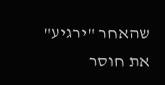שהאחר "ירגיע" את חוסר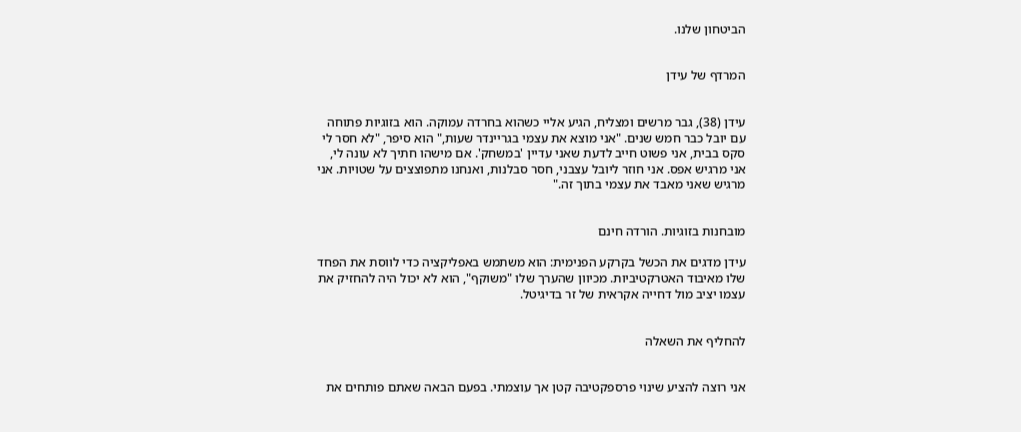הביטחון שלנו.


המרדף של עידן


עידן (38), גבר מרשים ומצליח, הגיע אליי כשהוא בחרדה עמוקה. הוא בזוגיות פתוחה עם יובל כבר חמש שנים. "אני מוצא את עצמי בגריינדר שעות," הוא סיפר, "לא חסר לי סקס בבית, אני פשוט חייב לדעת שאני עדיין 'במשחק'. אם מישהו חתיך לא עונה לי, אני מרגיש אפס. אני חוזר ליובל עצבני, חסר סבלנות, ואנחנו מתפוצצים על שטויות. אני מרגיש שאני מאבד את עצמי בתוך זה."


מובחנות בזוגיות. הורדה חינם

עידן מדגים את הכשל בקרקע הפנימית: הוא משתמש באפליקציה כדי לווסת את הפחד שלו מאיבוד האטרקטיביות. מכיוון שהערך שלו "משוקף", הוא לא יכול היה להחזיק את עצמו יציב מול דחייה אקראית של זר בדיגיטל.


להחליף את השאלה


אני רוצה להציע שינוי פרספקטיבה קטן אך עוצמתי. בפעם הבאה שאתם פותחים את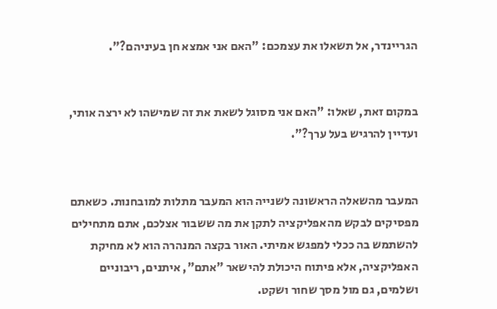הגריינדר, אל תשאלו את עצמכם: "האם אני אמצא חן בעיניהם?".


במקום זאת, שאלו: "האם אני מסוגל לשאת את זה שמישהו לא ירצה אותי, ועדיין להרגיש בעל ערך?".


המעבר מהשאלה הראשונה לשנייה הוא המעבר מתלות למובחנות. כשאתם מפסיקים לבקש מהאפליקציה לתקן את מה ששבור אצלכם, אתם מתחילים להשתמש בה ככלי למפגש אמיתי. האור בקצה המנהרה הוא לא מחיקת האפליקציה, אלא פיתוח היכולת להישאר "אתם", איתנים, ריבוניים ושלמים, גם מול מסך שחור ושקט.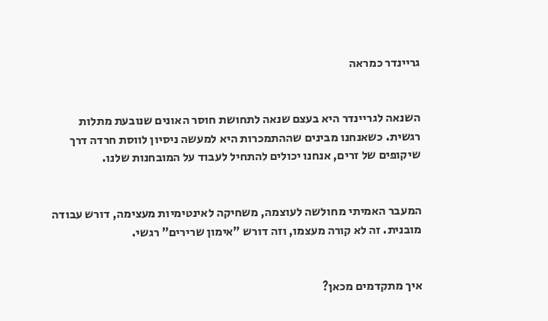גריינדר כמראה


השנאה לגריינדר היא בעצם שנאה לתחושת חוסר האונים שנובעת מתלות רגשית. כשאנחנו מבינים שההתמכרות היא למעשה ניסיון לווסת חרדה דרך שיקופים של זרים, אנחנו יכולים להתחיל לעבוד על המובחנות שלנו.


המעבר האמיתי מחולשה לעוצמה, משחיקה לאינטימיות מעצימה, דורש עבודה מובנית. זה לא קורה מעצמו, וזה דורש "אימון שרירים" רגשי.


איך מתקדמים מכאן?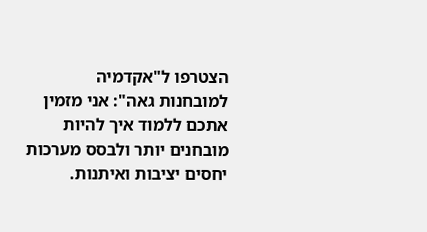הצטרפו ל"אקדמיה למובחנות גאה": אני מזמין אתכם ללמוד איך להיות מובחנים יותר ולבסס מערכות יחסים יציבות ואיתנות.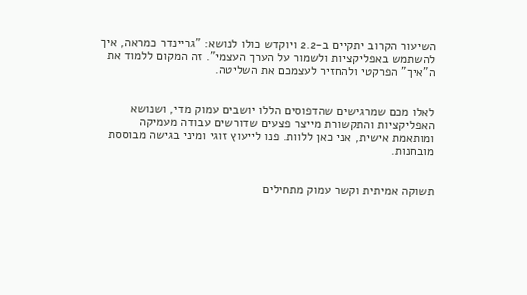השיעור הקרוב יתקיים ב-2.2 ויוקדש כולו לנושא: "גריינדר כמראה, איך להשתמש באפליקציות ולשמור על הערך העצמי". זה המקום ללמוד את ה"איך" הפרקטי ולהחזיר לעצמכם את השליטה.


לאלו מכם שמרגישים שהדפוסים הללו יושבים עמוק מדי, ושנושא האפליקציות והתקשורת מייצר פצעים שדורשים עבודה מעמיקה ומותאמת אישית, אני כאן ללוות. פנו לייעוץ זוגי ומיני בגישה מבוססת מובחנות.


תשוקה אמיתית וקשר עמוק מתחילים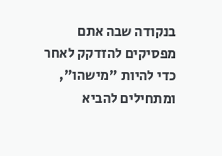בנקודה שבה אתם מפסיקים להזדקק לאחר כדי להיות "מישהו", ומתחילים להביא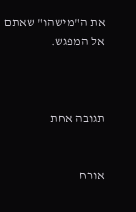את ה"מישהו" שאתם אל המפגש.



תגובה אחת


אורח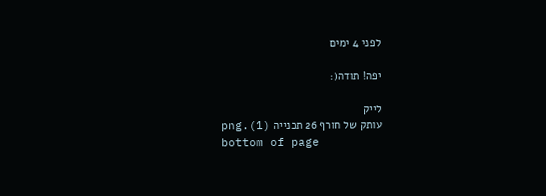לפני 4 ימים

יפה! תודה(:

לייק
עותק של חורף 26 תכנייה (1).png
bottom of page